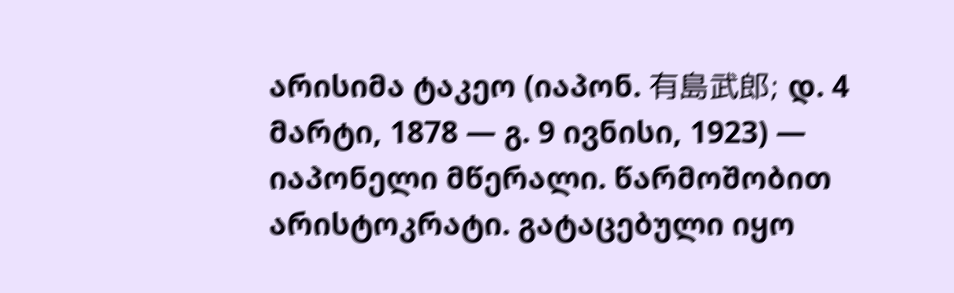არისიმა ტაკეო (იაპონ. 有島武郎; დ. 4 მარტი, 1878 ― გ. 9 ივნისი, 1923) — იაპონელი მწერალი. წარმოშობით არისტოკრატი. გატაცებული იყო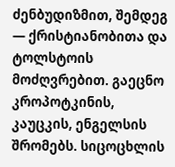ძენბუდიზმით, შემდეგ — ქრისტიანობითა და ტოლსტოის მოძღვრებით. გაეცნო კროპოტკინის, კაუცკის, ენგელსის შრომებს. სიცოცხლის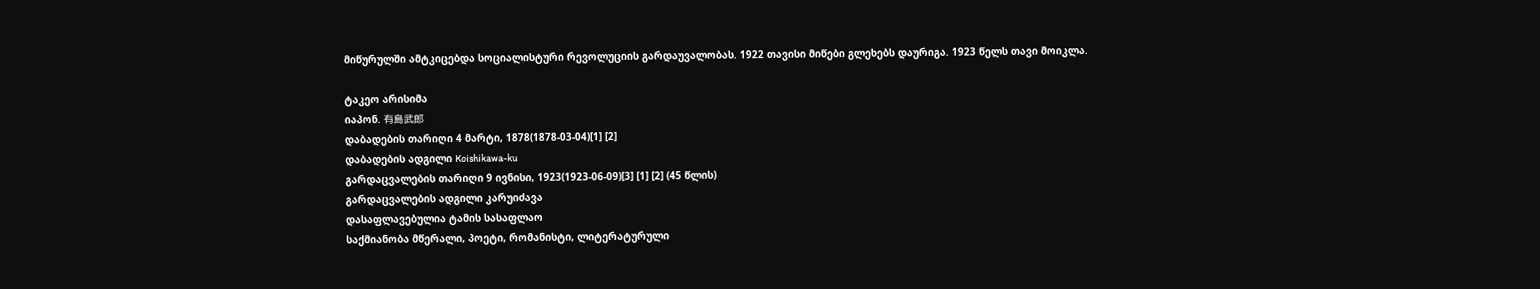მიწურულში ამტკიცებდა სოციალისტური რევოლუციის გარდაუვალობას. 1922 თავისი მიწები გლეხებს დაურიგა. 1923 წელს თავი მოიკლა.

ტაკეო არისიმა
იაპონ. 有島武郎
დაბადების თარიღი 4 მარტი, 1878(1878-03-04)[1] [2]
დაბადების ადგილი Koishikawa-ku
გარდაცვალების თარიღი 9 ივნისი, 1923(1923-06-09)[3] [1] [2] (45 წლის)
გარდაცვალების ადგილი კარუიძავა
დასაფლავებულია ტამის სასაფლაო
საქმიანობა მწერალი, პოეტი, რომანისტი, ლიტერატურული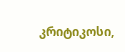კრიტიკოსი,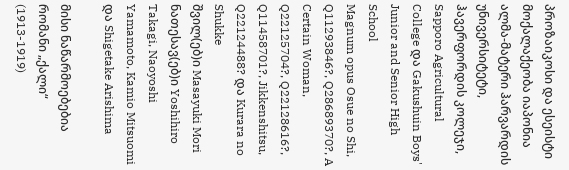პროზაიკოსი და ესეისტი
მოქალაქეობა იაპონია
ალმა-მატერი ჰარვარდის უნივერსიტეტი, ჰავერფორდის კოლეჯი, Sapporo Agricultural College და Gakushuin Boys' Junior and Senior High School
Magnum opus Osue no Shi, Q11293846?, Q28689370?, A Certain Woman, Q22125704?, Q22128616?, Q11458701?, Jikkenshitsu, Q22124488? და Kurara no Shukke
შვილ(ებ)ი Masayuki Mori
ნათესავ(ებ)ი Yoshihiro Takagi, Naoyoshi Yamamoto, Kamio Mitsuomi და Shigetake Arishima

მისი ნაწარმოებებია რომანი „ქალი“ (1913-1919)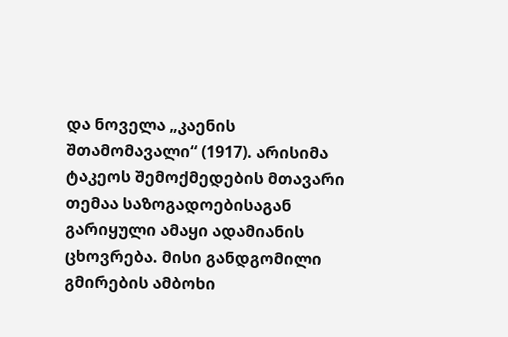და ნოველა „კაენის შთამომავალი“ (1917). არისიმა ტაკეოს შემოქმედების მთავარი თემაა საზოგადოებისაგან გარიყული ამაყი ადამიანის ცხოვრება. მისი განდგომილი გმირების ამბოხი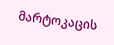მარტოკაცის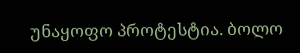უნაყოფო პროტესტია. ბოლო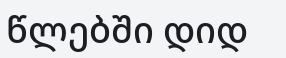წლებში დიდ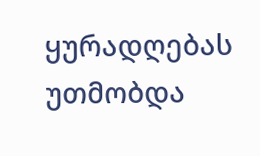ყურადღებას უთმობდა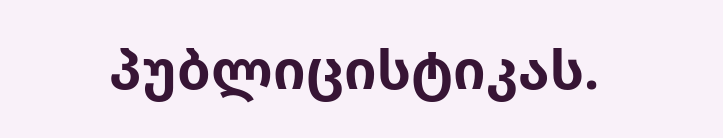პუბლიცისტიკას.